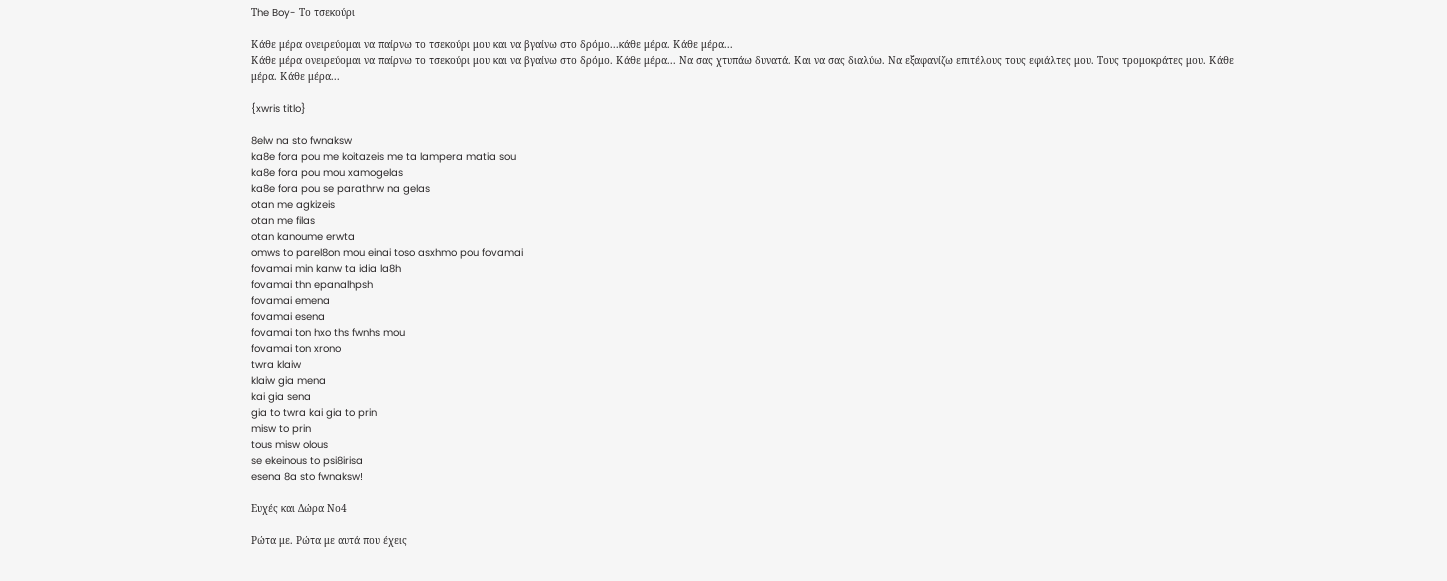Τhe Boy- Το τσεκούρι

Κάθε μέρα ονειρεύομαι να παίρνω το τσεκούρι μου και να βγαίνω στο δρόμο...κάθε μέρα. Κάθε μέρα...
Κάθε μέρα ονειρεύομαι να παίρνω το τσεκούρι μου και να βγαίνω στο δρόμο. Κάθε μέρα... Να σας χτυπάω δυνατά. Και να σας διαλύω. Να εξαφανίζω επιτέλους τους εφιάλτες μου. Τους τρομοκράτες μου. Κάθε μέρα. Κάθε μέρα...

{xwris titlo}

8elw na sto fwnaksw
ka8e fora pou me koitazeis me ta lampera matia sou
ka8e fora pou mou xamogelas
ka8e fora pou se parathrw na gelas
otan me agkizeis
otan me filas
otan kanoume erwta
omws to parel8on mou einai toso asxhmo pou fovamai
fovamai min kanw ta idia la8h
fovamai thn epanalhpsh
fovamai emena
fovamai esena
fovamai ton hxo ths fwnhs mou
fovamai ton xrono
twra klaiw
klaiw gia mena
kai gia sena
gia to twra kai gia to prin
misw to prin
tous misw olous
se ekeinous to psi8irisa
esena 8a sto fwnaksw!

Ευχές και Δώρα Νο4

Ρώτα με. Ρώτα με αυτά που έχεις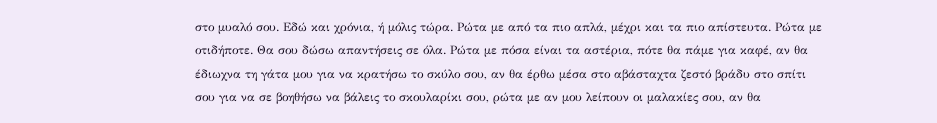στο μυαλό σου. Εδώ και χρόνια, ή μόλις τώρα. Ρώτα με από τα πιο απλά, μέχρι και τα πιο απίστευτα. Ρώτα με οτιδήποτε. Θα σου δώσω απαντήσεις σε όλα. Ρώτα με πόσα είναι τα αστέρια, πότε θα πάμε για καφέ, αν θα έδιωχνα τη γάτα μου για να κρατήσω το σκύλο σου, αν θα έρθω μέσα στο αβάσταχτα ζεστό βράδυ στο σπίτι σου για να σε βοηθήσω να βάλεις το σκουλαρίκι σου, ρώτα με αν μου λείπουν οι μαλακίες σου, αν θα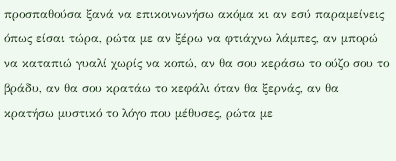προσπαθούσα ξανά να επικοινωνήσω ακόμα κι αν εσύ παραμείνεις όπως είσαι τώρα, ρώτα με αν ξέρω να φτιάχνω λάμπες, αν μπορώ να καταπιώ γυαλί χωρίς να κοπώ, αν θα σου κεράσω το ούζο σου το βράδυ, αν θα σου κρατάω το κεφάλι όταν θα ξερνάς, αν θα κρατήσω μυστικό το λόγο που μέθυσες, ρώτα με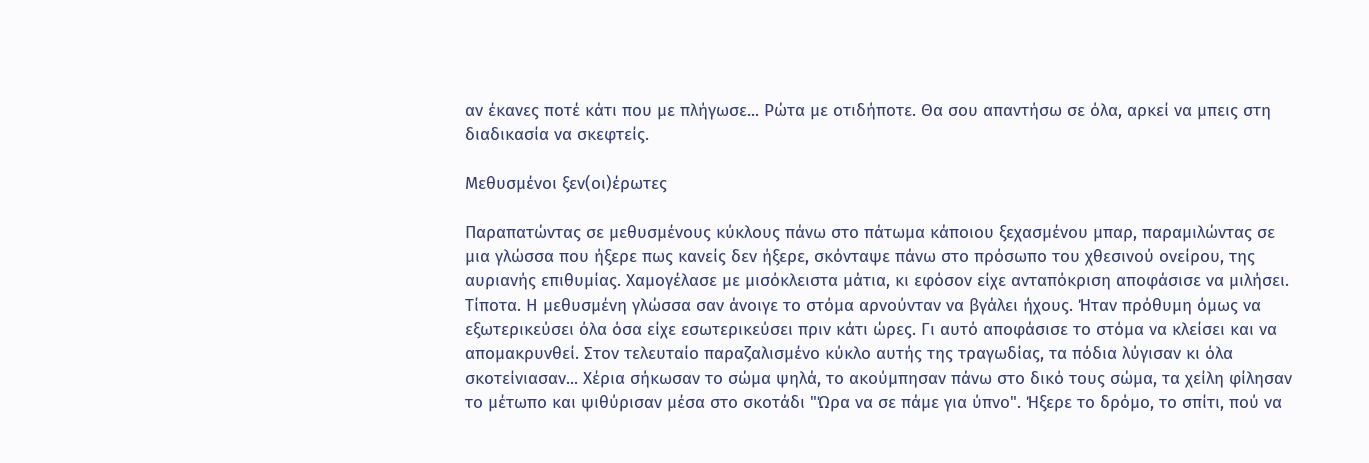αν έκανες ποτέ κάτι που με πλήγωσε... Ρώτα με οτιδήποτε. Θα σου απαντήσω σε όλα, αρκεί να μπεις στη διαδικασία να σκεφτείς.

Μεθυσμένοι ξεν(οι)έρωτες

Παραπατώντας σε μεθυσμένους κύκλους πάνω στο πάτωμα κάποιου ξεχασμένου μπαρ, παραμιλώντας σε μια γλώσσα που ήξερε πως κανείς δεν ήξερε, σκόνταψε πάνω στο πρόσωπο του χθεσινού ονείρου, της αυριανής επιθυμίας. Χαμογέλασε με μισόκλειστα μάτια, κι εφόσον είχε ανταπόκριση αποφάσισε να μιλήσει. Τίποτα. Η μεθυσμένη γλώσσα σαν άνοιγε το στόμα αρνούνταν να βγάλει ήχους. Ήταν πρόθυμη όμως να εξωτερικεύσει όλα όσα είχε εσωτερικεύσει πριν κάτι ώρες. Γι αυτό αποφάσισε το στόμα να κλείσει και να απομακρυνθεί. Στον τελευταίο παραζαλισμένο κύκλο αυτής της τραγωδίας, τα πόδια λύγισαν κι όλα σκοτείνιασαν... Χέρια σήκωσαν το σώμα ψηλά, το ακούμπησαν πάνω στο δικό τους σώμα, τα χείλη φίλησαν το μέτωπο και ψιθύρισαν μέσα στο σκοτάδι "Ώρα να σε πάμε για ύπνο". Ήξερε το δρόμο, το σπίτι, πού να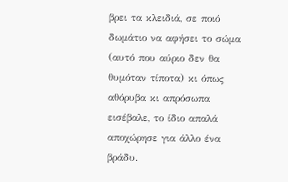βρει τα κλειδιά, σε ποιό δωμάτιο να αφήσει το σώμα (αυτό που αύριο δεν θα θυμόταν τίποτα) κι όπως αθόρυβα κι απρόσωπα εισέβαλε, το ίδιο απαλά αποχώρησε για άλλο ένα βράδυ.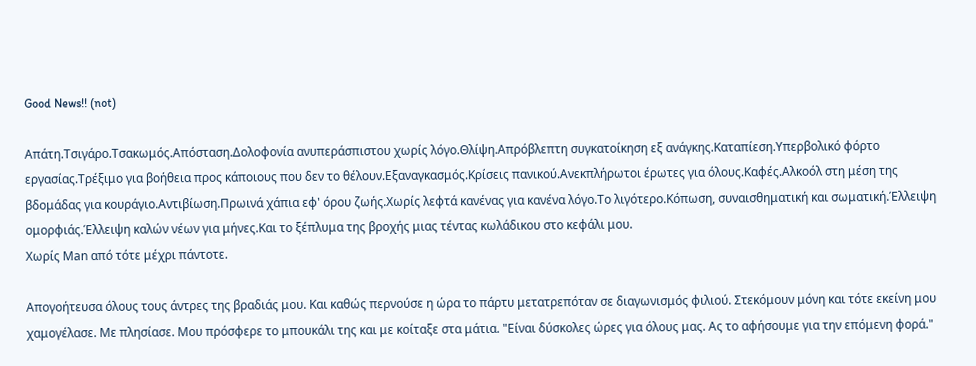Good News!! (not)

Απάτη.Τσιγάρο.Τσακωμός.Απόσταση.Δολοφονία ανυπεράσπιστου χωρίς λόγο.Θλίψη.Απρόβλεπτη συγκατοίκηση εξ ανάγκης.Καταπίεση.Υπερβολικό φόρτο εργασίας.Τρέξιμο για βοήθεια προς κάποιους που δεν το θέλουν.Εξαναγκασμός.Κρίσεις πανικού.Ανεκπλήρωτοι έρωτες για όλους.Καφές.Αλκοόλ στη μέση της βδομάδας για κουράγιο.Αντιβίωση.Πρωινά χάπια εφ' όρου ζωής.Χωρίς λεφτά κανένας για κανένα λόγο.Το λιγότερο.Κόπωση, συναισθηματική και σωματική.Έλλειψη ομορφιάς.Έλλειψη καλών νέων για μήνες.Και το ξέπλυμα της βροχής μιας τέντας κωλάδικου στο κεφάλι μου.
Χωρίς Μan από τότε μέχρι πάντοτε.

Απογοήτευσα όλους τους άντρες της βραδιάς μου. Και καθώς περνούσε η ώρα το πάρτυ μετατρεπόταν σε διαγωνισμός φιλιού. Στεκόμουν μόνη και τότε εκείνη μου χαμογέλασε. Με πλησίασε. Μου πρόσφερε το μπουκάλι της και με κοίταξε στα μάτια. "Είναι δύσκολες ώρες για όλους μας. Ας το αφήσουμε για την επόμενη φορά."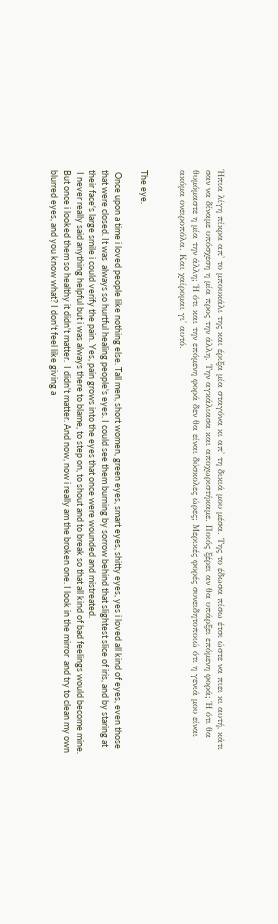Ήπια λίγη πίκρα απ' το μπουκάλι της και έριξα μία σταγόνα κι απ' τη δικιά μου μέσα. Της το έδωσα πίσω έτσι ώστε να πιει κι αυτή, κάτι σαν να δίναμε υπόσχεση η μία προς την άλλη. Την αγκάλιασα και αποχωριστήκαμε. Ποιός ξέρει αν θα υπάρξει επόμενη φορά; Ή ότι θα θυμόμαστε η μία την άλλη; Ή ότι και την επόμενη φορά δεν θα είναι δύσκολες ώρες; Μερικές φορές συνειδητοποιώ ότι η γενιά μου είναι ακόμα ονειροπόλα. Και χαίρομαι γι' αυτό.


The eye.

 Once upon a time i loved people like nothing else. Tall men, short women, green eyes, smart eyes, shitty eyes, yes i loved all kind of eyes, even those that were closed. It was  always so hurtful healing people's eyes. I could see them burning by sorrow behind that slightest slice of iris, and by staring at their face's large smile i could verify the pain. Yes, pain grows into the eyes that once were wounded and mistreated.
 I never really said anything helpful but i was always there to blame, to step on, to shout and to break so that all kind of bad feelings would become mine. But once i looked them so healthy it didn't matter.  I didn't matter. And now, now i really am the broken one. I look in the mirror  and try to clean my own blurred eyes, and you know what? I don't feel like giving a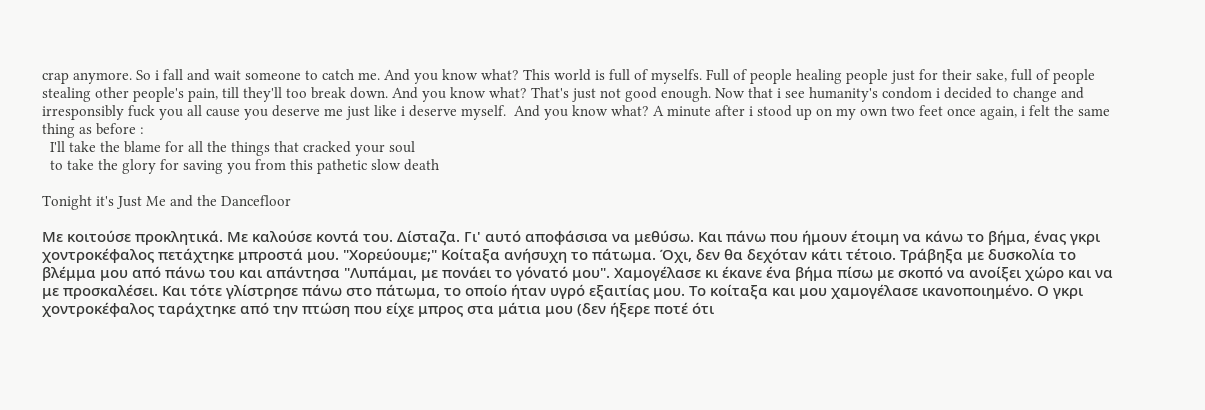crap anymore. So i fall and wait someone to catch me. And you know what? This world is full of myselfs. Full of people healing people just for their sake, full of people stealing other people's pain, till they'll too break down. And you know what? That's just not good enough. Now that i see humanity's condom i decided to change and irresponsibly fuck you all cause you deserve me just like i deserve myself.  And you know what? A minute after i stood up on my own two feet once again, i felt the same thing as before :
  I'll take the blame for all the things that cracked your soul
  to take the glory for saving you from this pathetic slow death

Tonight it's Just Me and the Dancefloor

Με κοιτούσε προκλητικά. Με καλούσε κοντά του. Δίσταζα. Γι' αυτό αποφάσισα να μεθύσω. Και πάνω που ήμουν έτοιμη να κάνω το βήμα, ένας γκρι χοντροκέφαλος πετάχτηκε μπροστά μου. "Χορεύουμε;" Κοίταξα ανήσυχη το πάτωμα. Όχι, δεν θα δεχόταν κάτι τέτοιο. Τράβηξα με δυσκολία το βλέμμα μου από πάνω του και απάντησα "Λυπάμαι, με πονάει το γόνατό μου". Χαμογέλασε κι έκανε ένα βήμα πίσω με σκοπό να ανοίξει χώρο και να με προσκαλέσει. Και τότε γλίστρησε πάνω στο πάτωμα, το οποίο ήταν υγρό εξαιτίας μου. Το κοίταξα και μου χαμογέλασε ικανοποιημένο. Ο γκρι χοντροκέφαλος ταράχτηκε από την πτώση που είχε μπρος στα μάτια μου (δεν ήξερε ποτέ ότι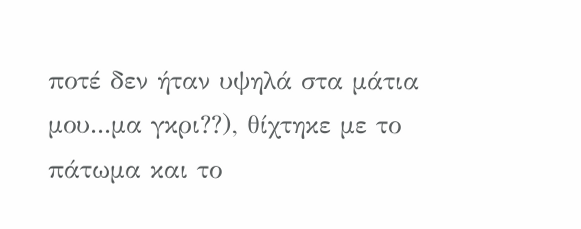ποτέ δεν ήταν υψηλά στα μάτια μου...μα γκρι??), θίχτηκε με το πάτωμα και το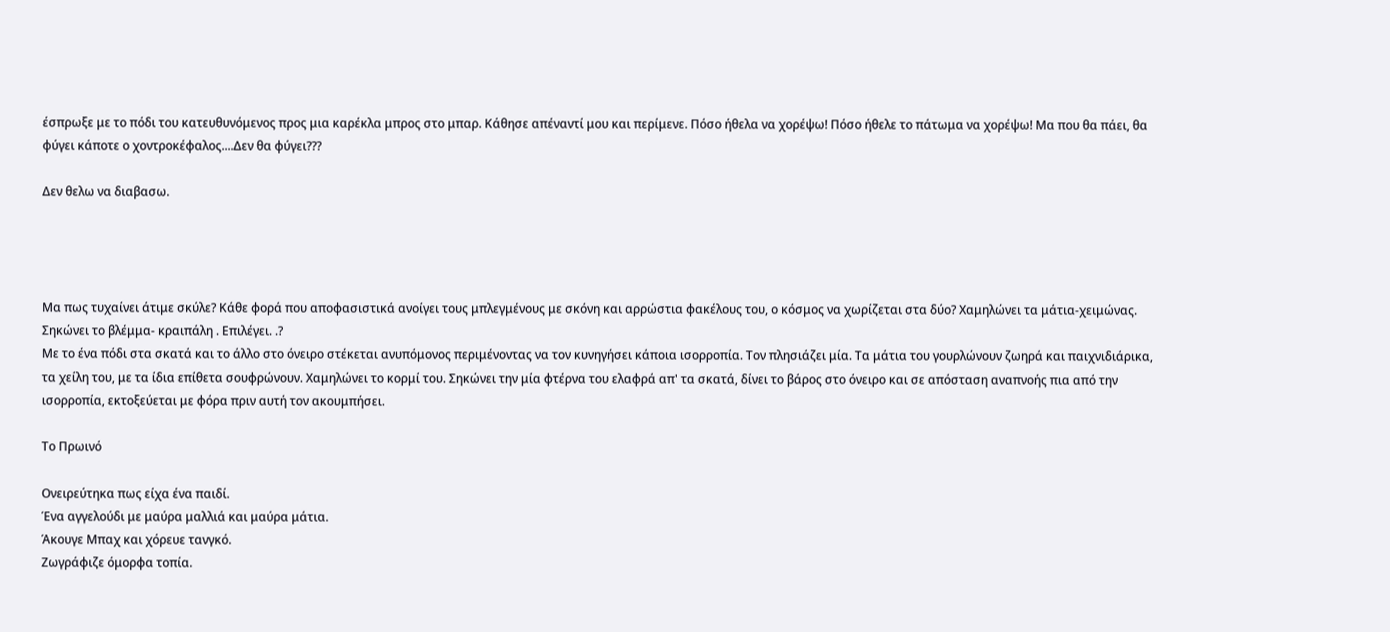έσπρωξε με το πόδι του κατευθυνόμενος προς μια καρέκλα μπρος στο μπαρ. Κάθησε απέναντί μου και περίμενε. Πόσο ήθελα να χορέψω! Πόσο ήθελε το πάτωμα να χορέψω! Μα που θα πάει, θα φύγει κάποτε ο χοντροκέφαλος....Δεν θα φύγει???

Δεν θελω να διαβασω.




Μα πως τυχαίνει άτιμε σκύλε? Κάθε φορά που αποφασιστικά ανοίγει τους μπλεγμένους με σκόνη και αρρώστια φακέλους του, ο κόσμος να χωρίζεται στα δύο? Χαμηλώνει τα μάτια-χειμώνας. Σηκώνει το βλέμμα- κραιπάλη . Επιλέγει. .?
Με το ένα πόδι στα σκατά και το άλλο στο όνειρο στέκεται ανυπόμονος περιμένοντας να τον κυνηγήσει κάποια ισορροπία. Τον πλησιάζει μία. Τα μάτια του γουρλώνουν ζωηρά και παιχνιδιάρικα, τα χείλη του, με τα ίδια επίθετα σουφρώνουν. Χαμηλώνει το κορμί του. Σηκώνει την μία φτέρνα του ελαφρά απ' τα σκατά, δίνει το βάρος στο όνειρο και σε απόσταση αναπνοής πια από την ισορροπία, εκτοξεύεται με φόρα πριν αυτή τον ακουμπήσει.

Το Πρωινό

Ονειρεύτηκα πως είχα ένα παιδί.
Ένα αγγελούδι με μαύρα μαλλιά και μαύρα μάτια.
Άκουγε Μπαχ και χόρευε τανγκό.
Ζωγράφιζε όμορφα τοπία.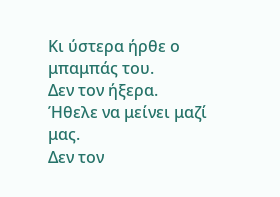Κι ύστερα ήρθε ο μπαμπάς του.
Δεν τον ήξερα.
Ήθελε να μείνει μαζί μας.
Δεν τον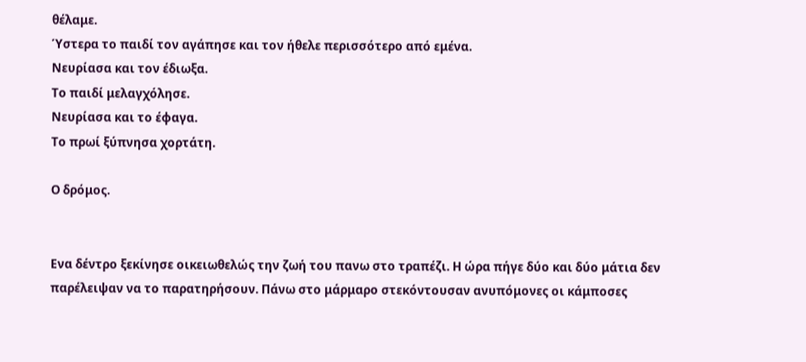θέλαμε.
Ύστερα το παιδί τον αγάπησε και τον ήθελε περισσότερο από εμένα.
Νευρίασα και τον έδιωξα.
Το παιδί μελαγχόλησε.
Νευρίασα και το έφαγα.
Το πρωί ξύπνησα χορτάτη.

Ο δρόμος.


Ενα δέντρο ξεκίνησε οικειωθελώς την ζωή του πανω στο τραπέζι. Η ώρα πήγε δύο και δύο μάτια δεν παρέλειψαν να το παρατηρήσουν. Πάνω στο μάρμαρο στεκόντουσαν ανυπόμονες οι κάμποσες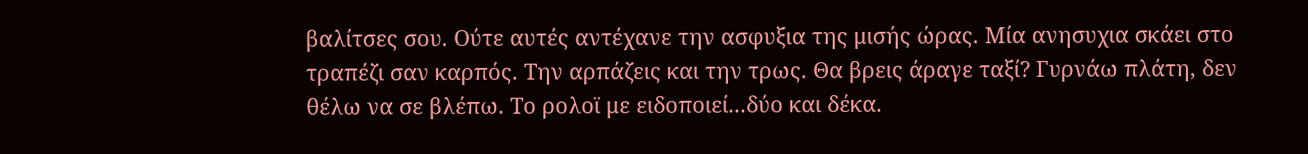βαλίτσες σου. Oύτε αυτές αντέχανε την ασφυξια της μισής ώρας. Μία ανησυχια σκάει στο τραπέζι σαν καρπός. Την αρπάζεις και την τρως. Θα βρεις άραγε ταξί? Γυρνάω πλάτη, δεν θέλω να σε βλέπω. Το ρολοϊ με ειδοποιεί...δύο και δέκα.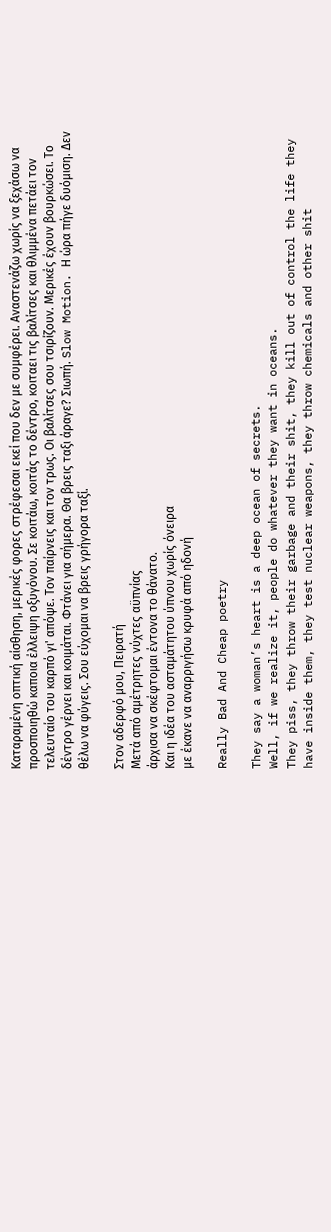Καταραμένη οπτική αίσθηση, μερικές φορες στρέφεσαι εκεί που δεν με συμφέρει. Αναστενάζω χωρίς να ξεχάσω να προσποιηθώ καποια έλλειψη οξυγόνου. Σε κοιτάω, κοιτάς το δέντρο, κοιταει τις βαλίτσες και θλιμμένα πετάει τον τελευταίο του καρπό γι' απόψε. Τον παίρνεις και τον τρως. Οι βαλίτσες σου τσιρίζουν. Mερικές έχουν βουρκώσει. Το δέντρο γέρνει και κοιμάται. Φτάνει για σήμερα. Θα βρεις ταξι άραγε? Σιωπή. Slow Motion. Η ώρα πήγε δυόμιση. Δεν θέλω να φύγεις. Σου εύχομαι να βρεις γρήγορα ταξί.

Στον αδερφό μου, Πειρατή
Μετά από αμέτρητες νύχτες αϋπνίας
άρχισα να σκέφτομαι έντονα το θάνατο.
Και η ιδέα του ασταμάτητου ύπνου χωρίς όνειρα
με έκανε να αναρριγήσω κρυφά από ηδονή

Really Bad And Cheap poetry

They say a woman’s heart is a deep ocean of secrets.
Well, if we realize it, people do whatever they want in oceans.
They piss, they throw their garbage and their shit, they kill out of control the life they have inside them, they test nuclear weapons, they throw chemicals and other shit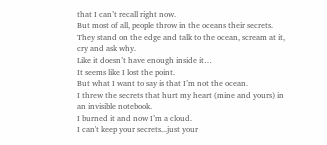that I can’t recall right now.
But most of all, people throw in the oceans their secrets.
They stand on the edge and talk to the ocean, scream at it, cry and ask why.
Like it doesn’t have enough inside it…
It seems like I lost the point.
But what I want to say is that I’m not the ocean.
I threw the secrets that hurt my heart (mine and yours) in an invisible notebook.
I burned it and now I’m a cloud.
I can't keep your secrets...just your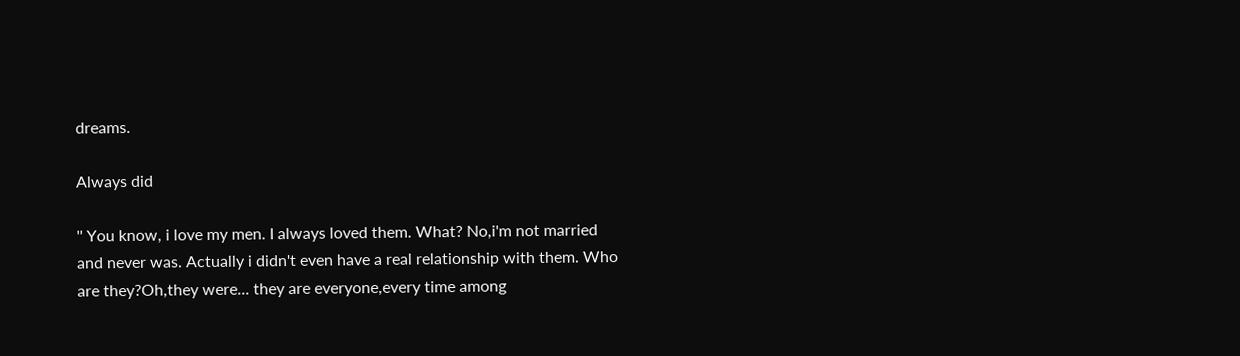dreams.

Always did

'' You know, i love my men. I always loved them. What? No,i'm not married and never was. Actually i didn't even have a real relationship with them. Who are they?Oh,they were... they are everyone,every time among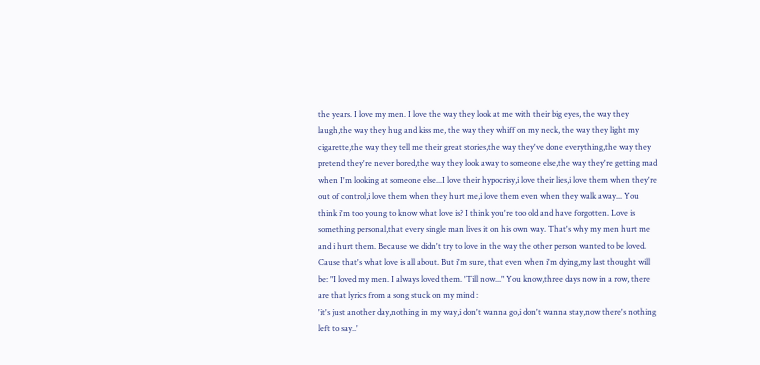the years. I love my men. I love the way they look at me with their big eyes, the way they laugh,the way they hug and kiss me, the way they whiff on my neck, the way they light my cigarette,the way they tell me their great stories,the way they've done everything,the way they pretend they're never bored,the way they look away to someone else,the way they're getting mad when I'm looking at someone else...I love their hypocrisy,i love their lies,i love them when they're out of control,i love them when they hurt me,i love them even when they walk away... You think i'm too young to know what love is? I think you're too old and have forgotten. Love is something personal,that every single man lives it on his own way. That's why my men hurt me and i hurt them. Because we didn't try to love in the way the other person wanted to be loved. Cause that's what love is all about. But i'm sure, that even when i'm dying,my last thought will be: "I loved my men. I always loved them. 'Till now..." You know,three days now in a row, there are that lyrics from a song stuck on my mind :
'it's just another day,nothing in my way,i don't wanna go,i don't wanna stay,now there's nothing left to say..'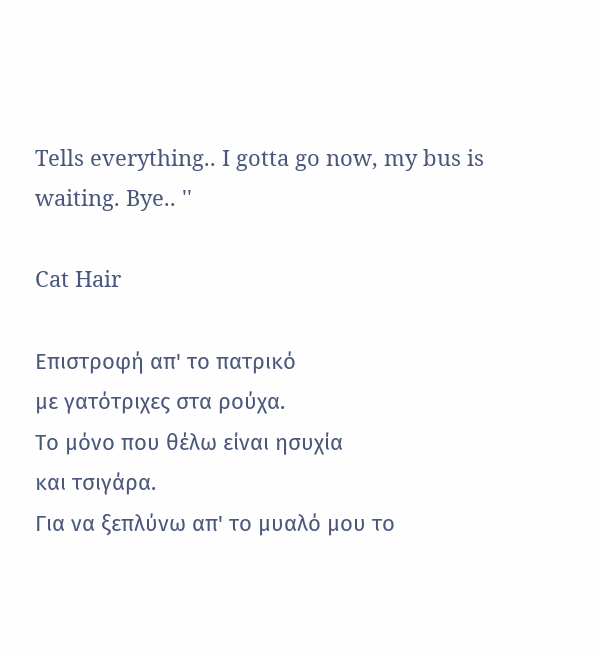Tells everything.. I gotta go now, my bus is waiting. Bye.. ''

Cat Hair

Επιστροφή απ' το πατρικό
με γατότριχες στα ρούχα.
Το μόνο που θέλω είναι ησυχία
και τσιγάρα.
Για να ξεπλύνω απ' το μυαλό μου το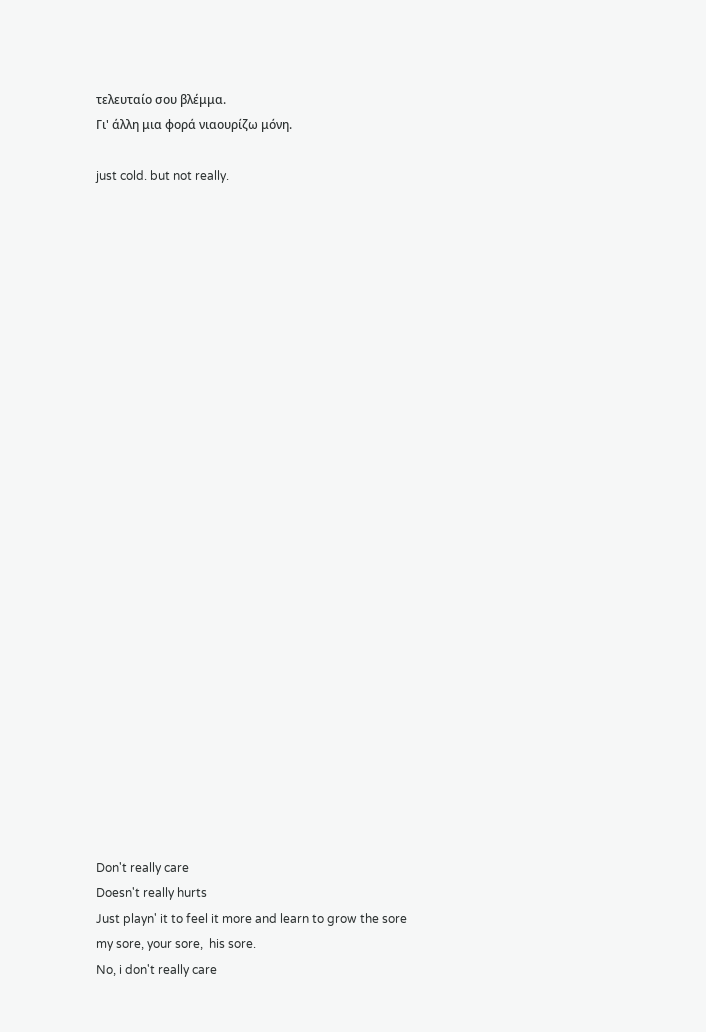τελευταίο σου βλέμμα.
Γι' άλλη μια φορά νιαουρίζω μόνη.

just cold. but not really.


























Don't really care
Doesn't really hurts
Just playn' it to feel it more and learn to grow the sore
my sore, your sore,  his sore.
No, i don't really care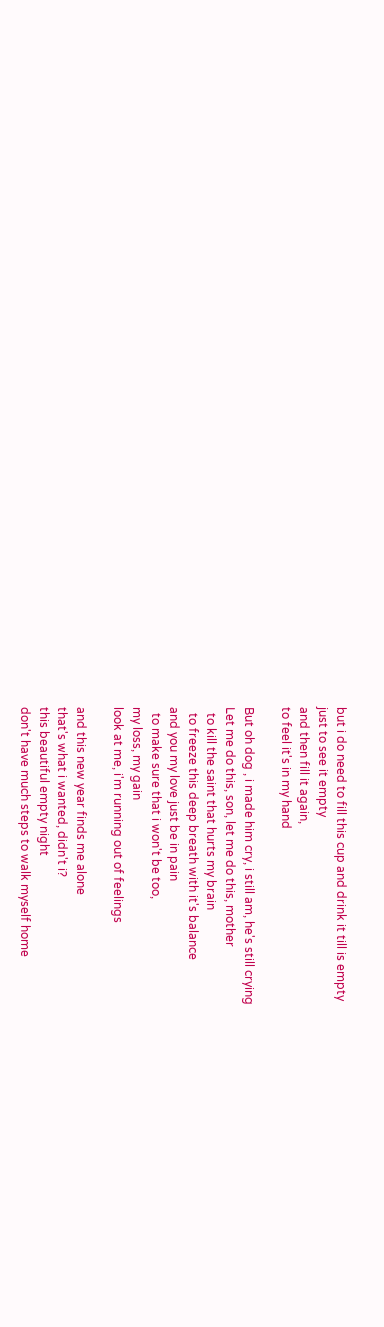but i do need to fill this cup and drink it till is empty
just to see it empty
and then fill it again,
to feel it's in my hand

But oh dog , i made him cry, i still am, he's still crying
Let me do this, son, let me do this, mother
  to kill the saint that hurts my brain
  to freeze this deep breath with it's balance
and you my love just be in pain
  to make sure that i won't be too,
my loss, my gain
look at me, i'm running out of feelings

and this new year finds me alone
that's what i wanted, didn't i?
this beautiful empty night
don't have much steps to walk myself home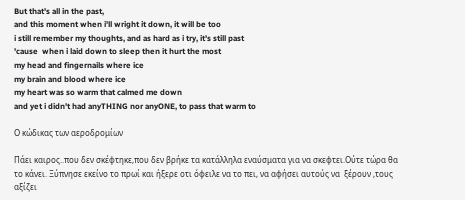But that's all in the past,
and this moment when i'll wright it down, it will be too
i still remember my thoughts, and as hard as i try, it's still past
'cause  when i laid down to sleep then it hurt the most
my head and fingernails where ice
my brain and blood where ice
my heart was so warm that calmed me down
and yet i didn't had anyTHING nor anyONE, to pass that warm to

Ο κώδικας των αεροδρομίων

Πάει καιρος..που δεν σκέφτηκε,που δεν βρήκε τα κατάλληλα εναύσματα για να σκεφτει.Ούτε τώρα θα το κάνει. Ξύπνησε εκείνο το πρωί και ήξερε οτι όφειλε να το πει, να αφήσει αυτούς να  ξέρουν ,τους αξίζει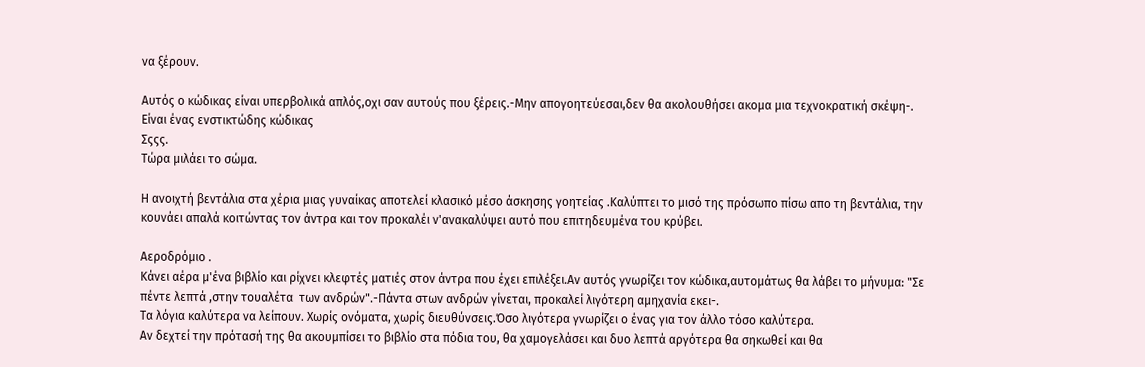να ξέρουν.

Αυτός ο κώδικας είναι υπερβολικά απλός,οχι σαν αυτούς που ξέρεις.-Μην απογοητεύεσαι,δεν θα ακολουθήσει ακομα μια τεχνοκρατική σκέψη-. Είναι ένας ενστικτώδης κώδικας
Σςςς.
Τώρα μιλάει το σώμα.

Η ανοιχτή βεντάλια στα χέρια μιας γυναίκας αποτελεί κλασικό μέσο άσκησης γοητείας .Καλύπτει το μισό της πρόσωπο πίσω απο τη βεντάλια, την κουνάει απαλά κοιτώντας τον άντρα και τον προκαλέι ν'ανακαλύψει αυτό που επιτηδευμένα του κρύβει.

Αεροδρόμιο .
Κάνει αέρα μ'ένα βιβλίο και ρίχνει κλεφτές ματιές στον άντρα που έχει επιλέξει.Αν αυτός γνωρίζει τον κώδικα,αυτομάτως θα λάβει το μήνυμα: "Σε πέντε λεπτά ,στην τουαλέτα  των ανδρών".-Πάντα στων ανδρών γίνεται, προκαλεί λιγότερη αμηχανία εκει-.
Τα λόγια καλύτερα να λείπουν. Χωρίς ονόματα, χωρίς διευθύνσεις.Όσο λιγότερα γνωρίζει ο ένας για τον άλλο τόσο καλύτερα.
Αν δεχτεί την πρότασή της θα ακουμπίσει το βιβλίο στα πόδια του, θα χαμογελάσει και δυο λεπτά αργότερα θα σηκωθεί και θα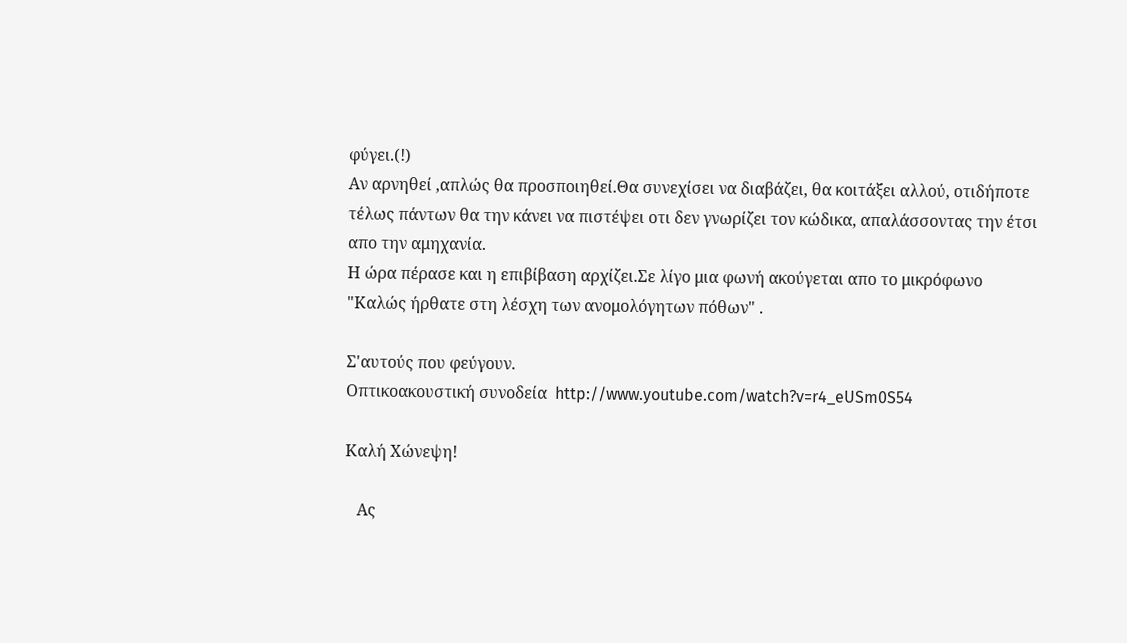φύγει.(!)
Αν αρνηθεί ,απλώς θα προσποιηθεί.Θα συνεχίσει να διαβάζει, θα κοιτάξει αλλού, οτιδήποτε τέλως πάντων θα την κάνει να πιστέψει οτι δεν γνωρίζει τον κώδικα, απαλάσσοντας την έτσι απο την αμηχανία.
Η ώρα πέρασε και η επιβίβαση αρχίζει.Σε λίγο μια φωνή ακούγεται απο το μικρόφωνο "Καλώς ήρθατε στη λέσχη των ανομολόγητων πόθων" .

Σ'αυτούς που φεύγουν.
Οπτικοακουστική συνοδεία  http://www.youtube.com/watch?v=r4_eUSm0S54

Καλή Χώνεψη!

   Ας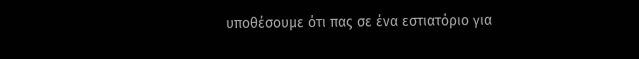υποθέσουμε ότι πας σε ένα εστιατόριο για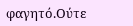φαγητό.Ούτε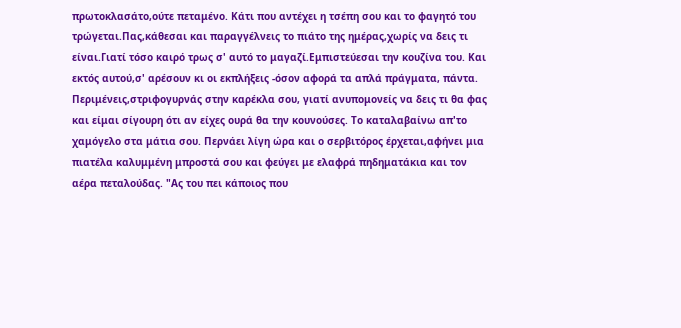πρωτοκλασάτο,ούτε πεταμένο. Κάτι που αντέχει η τσέπη σου και το φαγητό του τρώγεται.Πας,κάθεσαι και παραγγέλνεις το πιάτο της ημέρας,χωρίς να δεις τι είναι.Γιατί τόσο καιρό τρως σ' αυτό το μαγαζί.Εμπιστεύεσαι την κουζίνα του. Και εκτός αυτού,σ' αρέσουν κι οι εκπλήξεις -όσον αφορά τα απλά πράγματα, πάντα. Περιμένεις,στριφογυρνάς στην καρέκλα σου, γιατί ανυπομονείς να δεις τι θα φας και είμαι σίγουρη ότι αν είχες ουρά θα την κουνούσες. Το καταλαβαίνω απ'το χαμόγελο στα μάτια σου. Περνάει λίγη ώρα και ο σερβιτόρος έρχεται,αφήνει μια πιατέλα καλυμμένη μπροστά σου και φεύγει με ελαφρά πηδηματάκια και τον αέρα πεταλούδας. "Ας του πει κάποιος που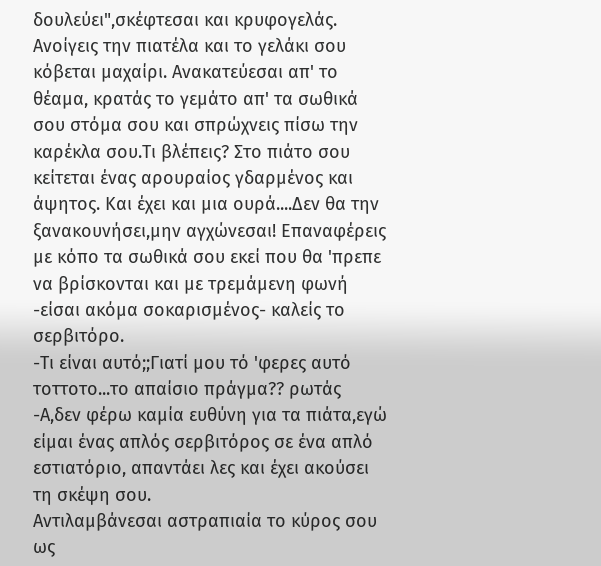δουλεύει",σκέφτεσαι και κρυφογελάς. Ανοίγεις την πιατέλα και το γελάκι σου κόβεται μαχαίρι. Ανακατεύεσαι απ' το θέαμα, κρατάς το γεμάτο απ' τα σωθικά σου στόμα σου και σπρώχνεις πίσω την καρέκλα σου.Τι βλέπεις? Στο πιάτο σου κείτεται ένας αρουραίος γδαρμένος και άψητος. Και έχει και μια ουρά....Δεν θα την ξανακουνήσει,μην αγχώνεσαι! Επαναφέρεις με κόπο τα σωθικά σου εκεί που θα 'πρεπε να βρίσκονται και με τρεμάμενη φωνή -είσαι ακόμα σοκαρισμένος- καλείς το σερβιτόρο.
-Τι είναι αυτό;;Γιατί μου τό 'φερες αυτό τοττοτο...το απαίσιο πράγμα?? ρωτάς
-Α,δεν φέρω καμία ευθύνη για τα πιάτα,εγώ είμαι ένας απλός σερβιτόρος σε ένα απλό εστιατόριο, απαντάει λες και έχει ακούσει τη σκέψη σου.
Αντιλαμβάνεσαι αστραπιαία το κύρος σου ως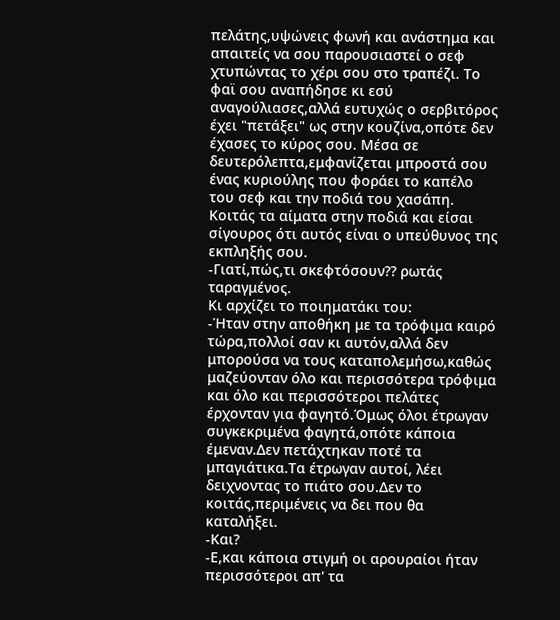πελάτης,υψώνεις φωνή και ανάστημα και απαιτείς να σου παρουσιαστεί ο σεφ χτυπώντας το χέρι σου στο τραπέζι. Το φαϊ σου αναπήδησε κι εσύ αναγούλιασες,αλλά ευτυχώς ο σερβιτόρος έχει "πετάξει" ως στην κουζίνα,οπότε δεν έχασες το κύρος σου. Μέσα σε δευτερόλεπτα,εμφανίζεται μπροστά σου ένας κυριούλης που φοράει το καπέλο του σεφ και την ποδιά του χασάπη. Κοιτάς τα αίματα στην ποδιά και είσαι σίγουρος ότι αυτός είναι ο υπεύθυνος της εκπληξής σου.
-Γιατί,πώς,τι σκεφτόσουν?? ρωτάς ταραγμένος.
Κι αρχίζει το ποιηματάκι του:
-Ήταν στην αποθήκη με τα τρόφιμα καιρό τώρα,πολλοί σαν κι αυτόν,αλλά δεν μπορούσα να τους καταπολεμήσω,καθώς μαζεύονταν όλο και περισσότερα τρόφιμα και όλο και περισσότεροι πελάτες έρχονταν για φαγητό.Όμως όλοι έτρωγαν συγκεκριμένα φαγητά,οπότε κάποια έμεναν.Δεν πετάχτηκαν ποτέ τα μπαγιάτικα.Τα έτρωγαν αυτοί, λέει δειχνοντας το πιάτο σου.Δεν το κοιτάς,περιμένεις να δει που θα καταλήξει.
-Και?
-Ε,και κάποια στιγμή οι αρουραίοι ήταν περισσότεροι απ' τα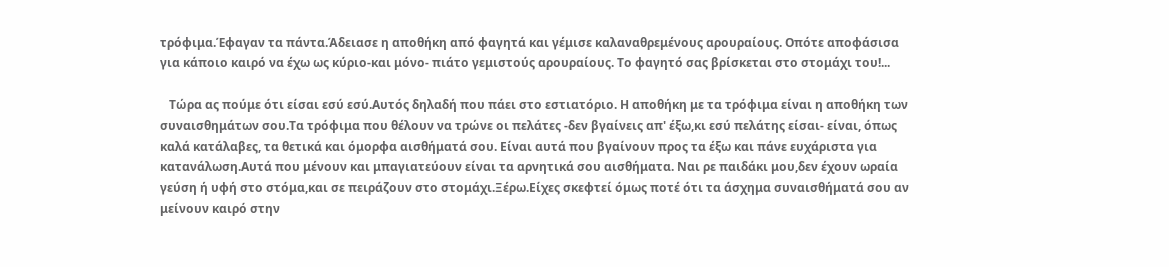τρόφιμα.Έφαγαν τα πάντα.Άδειασε η αποθήκη από φαγητά και γέμισε καλαναθρεμένους αρουραίους. Οπότε αποφάσισα για κάποιο καιρό να έχω ως κύριο-και μόνο- πιάτο γεμιστούς αρουραίους. Το φαγητό σας βρίσκεται στο στομάχι του!...

   Τώρα ας πούμε ότι είσαι εσύ εσύ.Αυτός δηλαδή που πάει στο εστιατόριο. Η αποθήκη με τα τρόφιμα είναι η αποθήκη των συναισθημάτων σου.Τα τρόφιμα που θέλουν να τρώνε οι πελάτες -δεν βγαίνεις απ' έξω,κι εσύ πελάτης είσαι- είναι, όπως καλά κατάλαβες, τα θετικά και όμορφα αισθήματά σου. Είναι αυτά που βγαίνουν προς τα έξω και πάνε ευχάριστα για κατανάλωση.Αυτά που μένουν και μπαγιατεύουν είναι τα αρνητικά σου αισθήματα. Ναι ρε παιδάκι μου,δεν έχουν ωραία γεύση ή υφή στο στόμα,και σε πειράζουν στο στομάχι.Ξέρω.Είχες σκεφτεί όμως ποτέ ότι τα άσχημα συναισθήματά σου αν μείνουν καιρό στην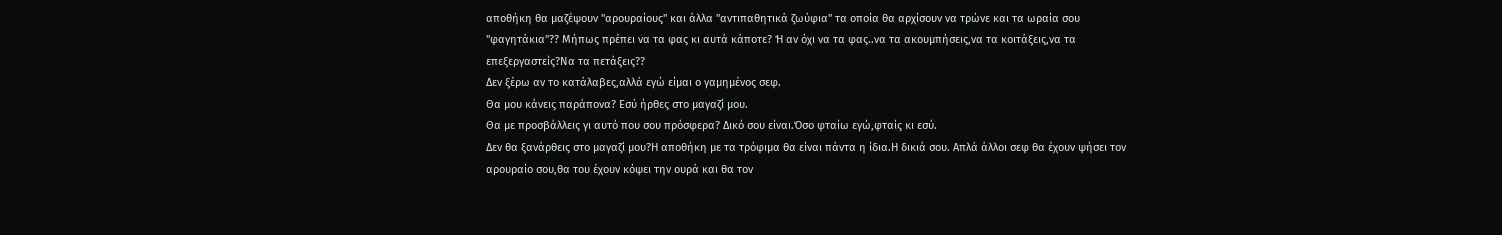αποθήκη θα μαζέψουν "αρουραίους" και άλλα "αντιπαθητικά ζωύφια" τα οποία θα αρχίσουν να τρώνε και τα ωραία σου "φαγητάκια"?? Μήπως πρέπει να τα φας κι αυτά κάποτε? Ή αν όχι να τα φας..να τα ακουμπήσεις,να τα κοιτάξεις,να τα επεξεργαστείς?Να τα πετάξεις??
Δεν ξέρω αν το κατάλαβες,αλλά εγώ είμαι ο γαμημένος σεφ.
Θα μου κάνεις παράπονα? Εσύ ήρθες στο μαγαζί μου.
Θα με προσβάλλεις γι αυτό που σου πρόσφερα? Δικό σου είναι.Όσο φταίω εγώ,φταίς κι εσύ.
Δεν θα ξανάρθεις στο μαγαζί μου?Η αποθήκη με τα τρόφιμα θα είναι πάντα η ίδια.Η δικιά σου. Απλά άλλοι σεφ θα έχουν ψήσει τον αρουραίο σου,θα του έχουν κόψει την ουρά και θα τον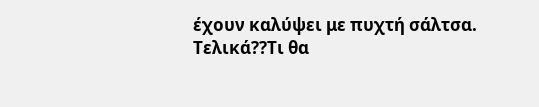έχουν καλύψει με πυχτή σάλτσα.
Τελικά??Τι θα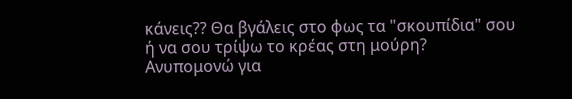κάνεις?? Θα βγάλεις στο φως τα "σκουπίδια" σου ή να σου τρίψω το κρέας στη μούρη?
Ανυπομονώ για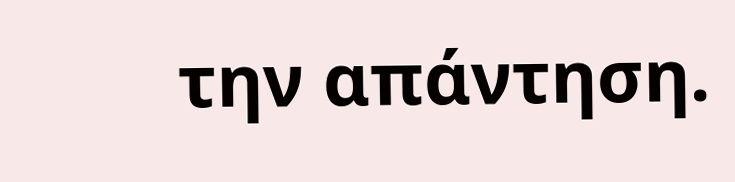την απάντηση.